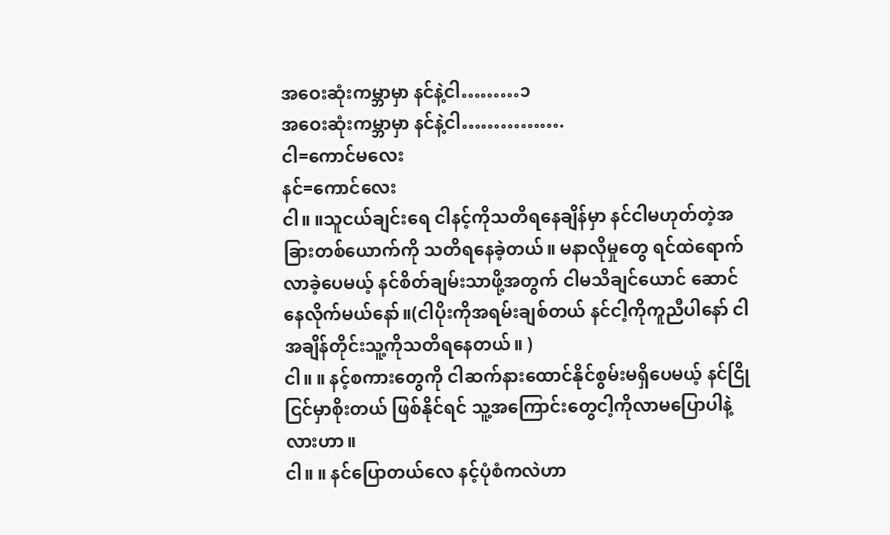အဝေးဆုံးကမ္ဘာမှာ နင်နဲ့ငါ………၁
အဝေးဆုံးကမ္ဘာမှာ နင်နဲ့ငါ…………….
ငါ=ကောင်မလေး
နင်=ကောင်လေး
ငါ။ ။သူငယ်ချင်းရေ ငါနင့်ကိုသတိရနေချိန်မှာ နင်ငါမဟုတ်တဲ့အခြားတစ်ယောက်ကို သတိရနေခဲ့တယ်။ မနာလိုမှုတွေ ရင်ထဲရောက်လာခဲ့ပေမယ့် နင်စိတ်ချမ်းသာဖို့အတွက် ငါမသိချင်ယောင် ဆောင်နေလိုက်မယ်နော်။(ငါပိုးကိုအရမ်းချစ်တယ် နင်ငါ့ကိုကူညီပါနော် ငါအချိန်တိုင်းသူ့ကိုသတိရနေတယ်။ )
ငါ။ ။ နင့်စကားတွေကို ငါဆက်နားထောင်နိုင်စွမ်းမရှိပေမယ့် နင်ငြိုငြင်မှာစိုးတယ် ဖြစ်နိုင်ရင် သူ့အကြောင်းတွေငါ့ကိုလာမပြောပါနဲ့လားဟာ။
ငါ။ ။ နင်ပြောတယ်လေ နင့်ပုံစံကလဲဟာ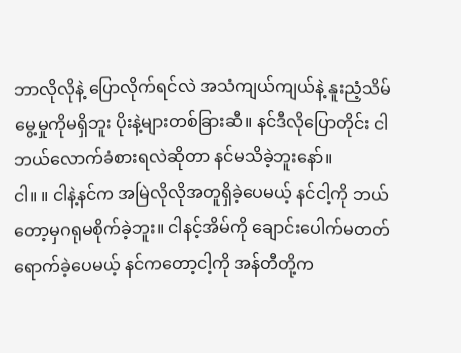ဘာလိုလိုနဲ့ ပြောလိုက်ရင်လဲ အသံကျယ်ကျယ်နဲ့ နူးညံ့သိမ်မွေ့မှုကိုမရှိဘူး ပိုးနဲ့များတစ်ခြားဆီ။ နင်ဒီလိုပြောတိုင်း ငါဘယ်လောက်ခံစားရလဲဆိုတာ နင်မသိခဲ့ဘူးနော်။
ငါ။ ။ ငါနဲ့နင်က အမြဲလိုလိုအတူရှိခဲ့ပေမယ့် နင်ငါ့ကို ဘယ်တော့မှဂရုမစိုက်ခဲ့ဘူး။ ငါနင့်အိမ်ကို ချောင်းပေါက်မတတ်ရောက်ခဲ့ပေမယ့် နင်ကတော့ငါ့ကို အန်တီတို့က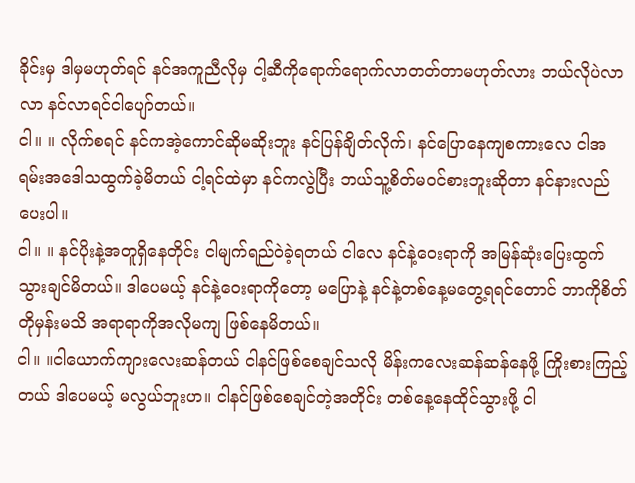ခိုင်းမှ ဒါမှမဟုတ်ရင် နင်အကူညီလိုမှ ငါ့ဆီကိုရောက်ရောက်လာတတ်တာမဟုတ်လား ဘယ်လိုပဲလာလာ နင်လာရင်ငါပျော်တယ်။
ငါ။ ။ လိုက်စရင် နင်ကအဲ့ကောင်ဆိုမဆိုးဘူး နင်ပြန်ချိတ်လိုက်၊ နင်ပြောနေကျစကားလေ ငါအရမ်းအဒေါသထွက်ခဲ့မိတယ် ငါ့ရင်ထဲမှာ နင်ကလွဲပြီး ဘယ်သူ့စိတ်မဝင်စားဘူးဆိုတာ နင်နားလည်ပေးပါ။
ငါ။ ။ နင်ပိုးနဲ့အတူရှိနေတိုင်း ငါမျက်ရည်ဝဲခဲ့ရတယ် ငါလေ နင်နဲ့ဝေးရာကို အမြန်ဆုံးပြေးထွက်သွားချင်မိတယ်။ ဒါပေမယ့် နင်နဲ့ဝေးရာကိုတော့ မပြောနဲ့ နင်နဲ့တစ်နေ့မတွေ့ရရင်တောင် ဘာကိုစိတ်တိုမှန်းမသိ အရာရာကိုအလိုမကျ ဖြစ်နေမိတယ်။
ငါ။ ။ငါယောက်ကျားလေးဆန်တယ် ငါနင်ဖြစ်စေချင်သလို မိန်းကလေးဆန်ဆန်နေဖို့ ကြိုးစားကြည့်တယ် ဒါပေမယ့် မလွယ်ဘူးဟ။ ငါနင်ဖြစ်စေချင်တဲ့အတိုင်း တစ်နေ့နေထိုင်သွားဖို့ ငါ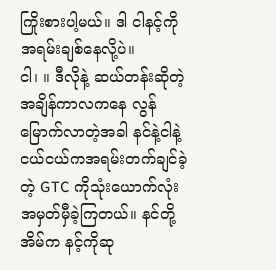ကြိုးစားပါ့မယ်။ ဒါ ငါနင့်ကိုအရမ်းချစ်နေလို့ပဲ။
ငါ၊ ။ ဒီလိုနဲ့ ဆယ်တန်းဆိုတဲ့အချိန်ကာလကနေ လွန်မြောက်လာတဲ့အခါ နင်နဲ့ငါနဲ့ ငယ်ငယ်ကအရမ်းတက်ချင်ခဲ့တဲ့ GTC ကိုသုံးယောက်လုံး အမှတ်မှီခဲ့ကြတယ်။ နင်တို့အိမ်က နင့်ကိုဆု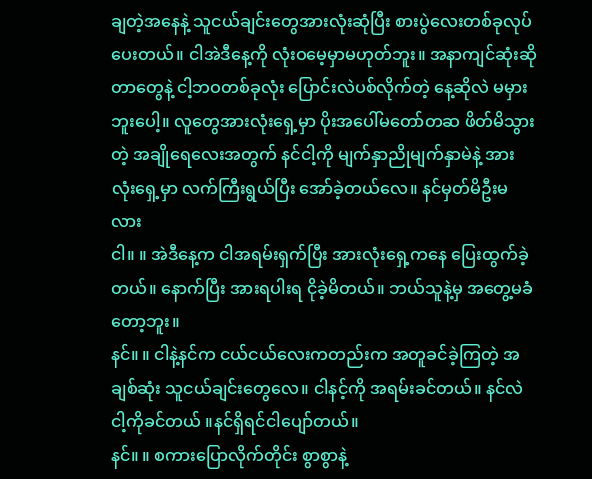ချတဲ့အနေနဲ့ သူငယ်ချင်းတွေအားလုံးဆုံပြီး စားပွဲလေးတစ်ခုလုပ်ပေးတယ်။ ငါအဲဒီနေ့ကို လုံးဝမေ့မှာမဟုတ်ဘူး။ အနာကျင်ဆုံးဆိုတာတွေနဲ့ ငါ့ဘဝတစ်ခုလုံး ပြောင်းလဲပစ်လိုက်တဲ့ နေ့ဆိုလဲ မမှားဘူးပေါ့။ လူတွေအားလုံးရှေ့မှာ ပိုးအပေါ်မတော်တဆ ဖိတ်မိသွားတဲ့ အချိုရေလေးအတွက် နင်ငါ့ကို မျက်နှာညိုမျက်နှာမဲနဲ့ အားလုံးရှေ့မှာ လက်ကြီးရွယ်ပြီး အော်ခဲ့တယ်လေ။ နင်မှတ်မိဦးမလား
ငါ။ ။ အဲဒီနေ့က ငါအရမ်းရှက်ပြီး အားလုံးရှေ့ကနေ ပြေးထွက်ခဲ့တယ်။ နောက်ပြီး အားရပါးရ ငိုခဲ့မိတယ်။ ဘယ်သူနဲ့မှ အတွေ့မခံတော့ဘူး။
နင်။ ။ ငါနဲ့နင်က ငယ်ငယ်လေးကတည်းက အတူခင်ခဲ့ကြတဲ့ အချစ်ဆုံး သူငယ်ချင်းတွေလေ။ ငါနင့်ကို အရမ်းခင်တယ်။ နင်လဲငါ့ကိုခင်တယ် ။နင်ရှိရင်ငါပျော်တယ်။
နင်။ ။ စကားပြောလိုက်တိုင်း စွာစွာနဲ့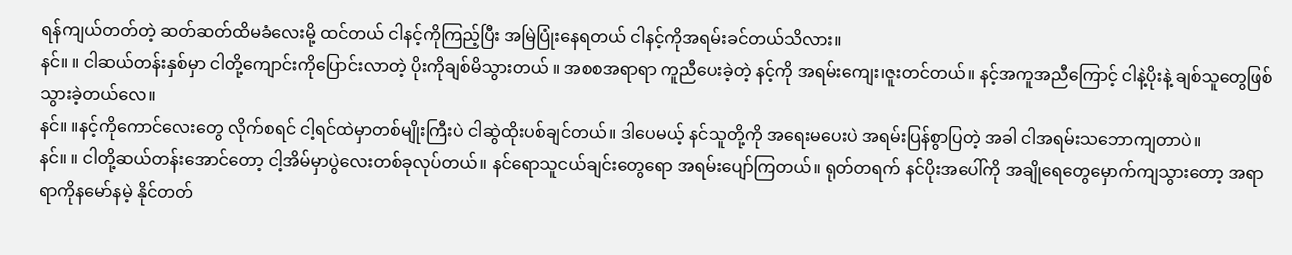ရန်ကျယ်တတ်တဲ့ ဆတ်ဆတ်ထိမခံလေးမို့ ထင်တယ် ငါနင့်ကိုကြည့်ပြီး အမြဲပြုံးနေရတယ် ငါနင့်ကိုအရမ်းခင်တယ်သိလား။
နင်။ ။ ငါဆယ်တန်းနှစ်မှာ ငါတို့ကျောင်းကိုပြောင်းလာတဲ့ ပိုးကိုချစ်မိသွားတယ် ။ အစစအရာရာ ကူညီပေးခဲ့တဲ့ နင့်ကို အရမ်းကျေး၊ဇူးတင်တယ်။ နင့်အကူအညီကြောင့် ငါနဲ့ပိုးနဲ့ ချစ်သူတွေဖြစ်သွားခဲ့တယ်လေ။
နင်။ ။နင့်ကိုကောင်လေးတွေ လိုက်စရင် ငါ့ရင်ထဲမှာတစ်မျိုးကြီးပဲ ငါဆွဲထိုးပစ်ချင်တယ်။ ဒါပေမယ့် နင်သူတို့ကို အရေးမပေးပဲ အရမ်းပြန်စွာပြတဲ့ အခါ ငါအရမ်းသဘောကျတာပဲ။
နင်။ ။ ငါတို့ဆယ်တန်းအောင်တော့ ငါ့အိမ်မှာပွဲလေးတစ်ခုလုပ်တယ်။ နင်ရောသူငယ်ချင်းတွေရော အရမ်းပျော်ကြတယ်။ ရုတ်တရက် နင်ပိုးအပေါ်ကို အချိုရေတွေမှောက်ကျသွားတော့ အရာရာကိုနမော်နမဲ့ နိုင်တတ်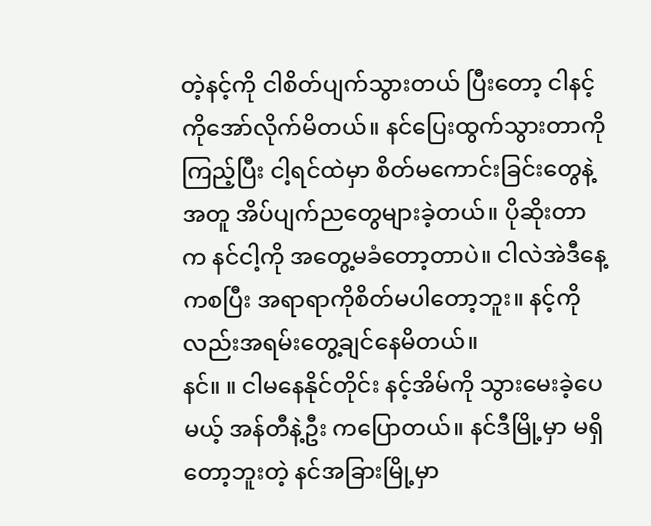တဲ့နင့်ကို ငါစိတ်ပျက်သွားတယ် ပြီးတော့ ငါနင့်ကိုအော်လိုက်မိတယ်။ နင်ပြေးထွက်သွားတာကို ကြည့်ပြီး ငါ့ရင်ထဲမှာ စိတ်မကောင်းခြင်းတွေနဲ့အတူ အိပ်ပျက်ညတွေများခဲ့တယ်။ ပိုဆိုးတာက နင်ငါ့ကို အတွေ့မခံတော့တာပဲ။ ငါလဲအဲဒီနေ့ကစပြီး အရာရာကိုစိတ်မပါတော့ဘူး။ နင့်ကိုလည်းအရမ်းတွေ့ချင်နေမိတယ်။
နင်။ ။ ငါမနေနိုင်တိုင်း နင့်အိမ်ကို သွားမေးခဲ့ပေမယ့် အန်တီနဲ့ဦး ကပြောတယ်။ နင်ဒီမြို့မှာ မရှိတော့ဘူးတဲ့ နင်အခြားမြို့မှာ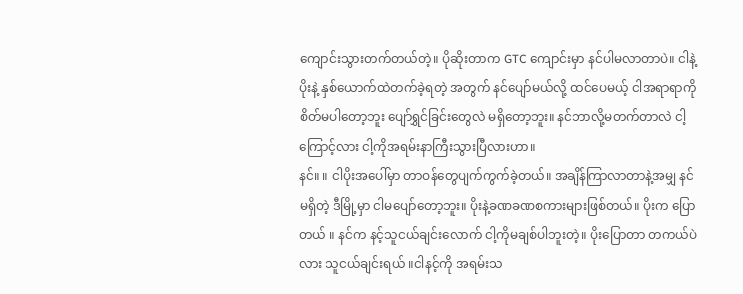ကျောင်းသွားတက်တယ်တဲ့။ ပိုဆိုးတာက GTC ကျောင်းမှာ နင်ပါမလာတာပဲ။ ငါနဲ့ပိုးနဲ့ နှစ်ယောက်ထဲတက်ခဲ့ရတဲ့ အတွက် နင်ပျော်မယ်လို့ ထင်ပေမယ့် ငါအရာရာကိုစိတ်မပါတော့ဘူး ပျော်ရွှင်ခြင်းတွေလဲ မရှိတော့ဘူး။ နင်ဘာလို့မတက်တာလဲ ငါ့ကြောင့်လား ငါ့ကိုအရမ်းနာကြီးသွားပြီလားဟာ။
နင်။ ။ ငါပိုးအပေါ်မှာ တာဝန်တွေပျက်ကွက်ခဲ့တယ်။ အချိန်ကြာလာတာနဲ့အမျှ နင်မရှိတဲ့ ဒီမြို့မှာ ငါမပျော်တော့ဘူး။ ပိုးနဲ့ခဏခဏစကားများဖြစ်တယ်။ ပိုးက ပြောတယ် ။ နင်က နင့်သူငယ်ချင်းလောက် ငါ့ကိုမချစ်ပါဘူးတဲ့။ ပိုးပြောတာ တကယ်ပဲလား သူငယ်ချင်းရယ် ။ငါနင့်ကို အရမ်းသ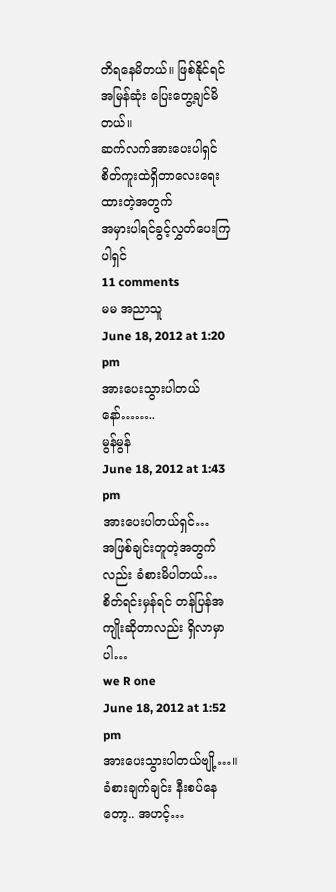တိရနေမိတယ်။ ဖြစ်နိုင်ရင် အမြန်ဆုံး ပြေးတွေ့ချင်မိတယ်။
ဆက်လက်အားပေးပါရှင်
စိတ်ကူးထဲရှိတာလေးရေးထားတဲ့အတွက်
အမှားပါရင်ခွင့်လွှတ်ပေးကြပါရှင်
11 comments
မမ အညာသူ
June 18, 2012 at 1:20 pm
အားပေးသွားပါတယ်နော်……..
မွန်မွန်
June 18, 2012 at 1:43 pm
အားပေးပါတယ်ရှင်…
အဖြစ်ချင်းတူတဲ့အတွက်လည်း ခံစားမိပါတယ်…
စိတ်ရင်းမှန်ရင် တန်ပြန်အကျိုးဆိုတာလည်း ရှိလာမှာပါ…
we R one
June 18, 2012 at 1:52 pm
အားပေးသွားပါတယ်ဗျို့…။ ခံစားချက်ချင်း နီးစပ်နေတော့.. အဟင့်…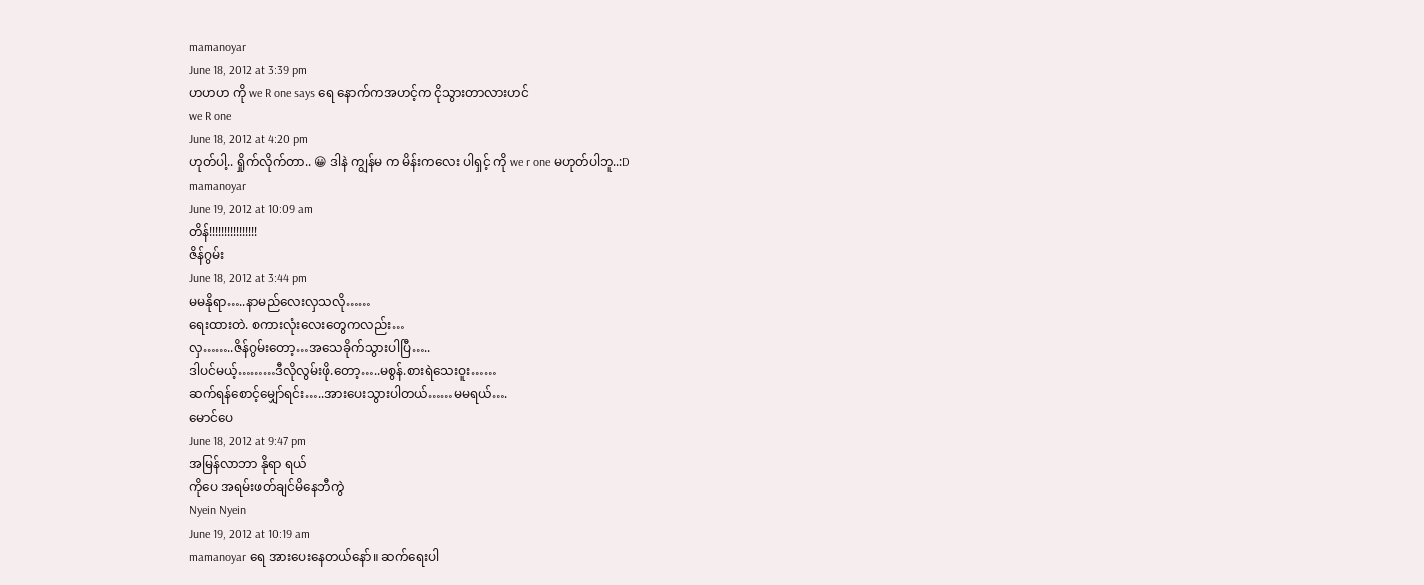mamanoyar
June 18, 2012 at 3:39 pm
ဟဟဟ ကို we R one says ရေ နောက်ကအဟင့်က ငိုသွားတာလားဟင်
we R one
June 18, 2012 at 4:20 pm
ဟုတ်ပါ့.. ရှိုက်လိုက်တာ.. 😀 ဒါနဲ ကျွန်မ က မိန်းကလေး ပါရှင့် ကို we r one မဟုတ်ပါဘူ..:D
mamanoyar
June 19, 2012 at 10:09 am
တိန်!!!!!!!!!!!!!!!!
ဇိန်ဂွမ်း
June 18, 2012 at 3:44 pm
မမနိုရာ…..နာမည်လေးလှသလို……
ရေးထားတဲ. စကားလုံးလေးတွေကလည်း…
လှ……..ဇိန်ဂွမ်းတော့…အသေခိုက်သွားပါပြီ…..
ဒါပင်မယ့်………ဒီလိုလွမ်းဖို.တော့…..မစွန်.စားရဲသေးဝူး……
ဆက်ရန်စောင့်မျှော်ရင်း…..အားပေးသွားပါတယ်……မမရယ်….
မောင်ပေ
June 18, 2012 at 9:47 pm
အမြန်လာဘာ နိုရာ ရယ်
ကိုပေ အရမ်းဖတ်ချင်မိနေဘီကွဲ
Nyein Nyein
June 19, 2012 at 10:19 am
mamanoyar ရေ အားပေးနေတယ်နော်။ ဆက်ရေးပါ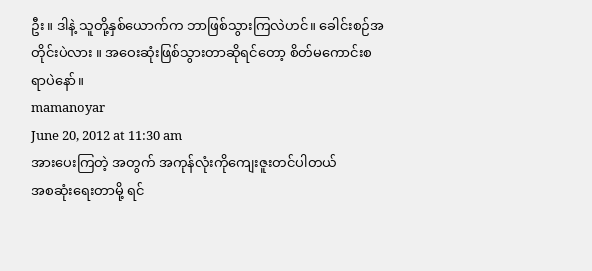ဦး။ ဒါနဲ့ သူတို့နှစ်ယောက်က ဘာဖြစ်သွားကြလဲဟင်။ ခေါင်းစဉ်အတိုင်းပဲလား ။ အဝေးဆုံးဖြစ်သွားတာဆိုရင်တော့ စိတ်မကောင်းစရာပဲနော်။
mamanoyar
June 20, 2012 at 11:30 am
အားပေးကြတဲ့ အတွက် အကုန်လုံးကိုကျေးဇူးတင်ပါတယ်
အစဆုံးရေးတာမို့ ရင်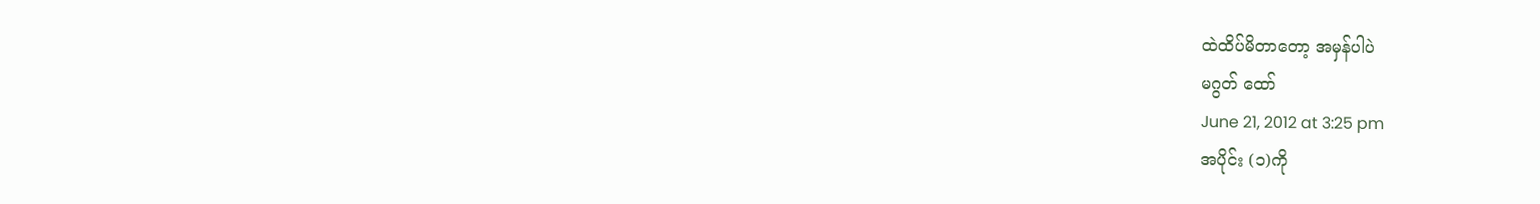ထဲထိပ်မိတာတော့ အမှန်ပါပဲ
မဂွတ် ထော်
June 21, 2012 at 3:25 pm
အပိုင်း (၁)ကို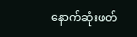နောက်ဆုံးဖတ်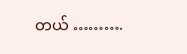တယ် ……….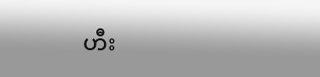ဟီး